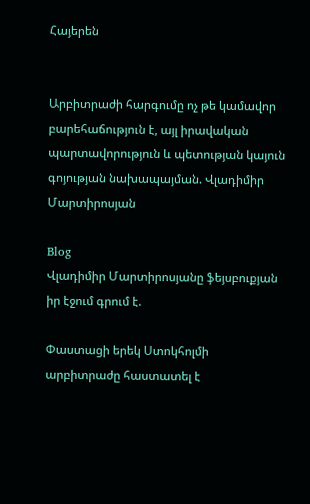Հայերեն


Արբիտրաժի հարգումը ոչ թե կամավոր բարեհաճություն է, այլ իրավական պարտավորություն և պետության կայուն գոյության նախապայման. Վլադիմիր Մարտիրոսյան

Blog
Վլադիմիր Մարտիրոսյանը ֆեյսբուքյան իր էջում գրում է.

Փաստացի երեկ Ստոկհոլմի արբիտրաժը հաստատել է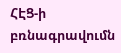ՀԷՑ-ի բռնագրավումն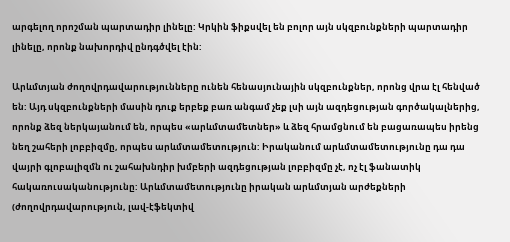արգելող որոշման պարտադիր լինելը: Կրկին ֆիքսվել են բոլոր այն սկզբունքների պարտադիր լինելը, որոնք նախորդիվ ընդգծվել էին:

Արևմտյան ժողովրդավարությունները ունեն հենասյունային սկզբունքներ, որոնց վրա էլ հենված են: Այդ սկզբունքների մասին դուք երբեք բառ անգամ չեք լսի այն ազդեցության գործակալներից, որոնք ձեզ ներկայանում են, որպես «արևմտամետներ» և ձեզ հրամցնում են բացառապես իրենց նեղ շահերի լոբբիզմը, որպես արևմտամետություն: Իրականում արևմտամետությունը դա դա վայրի գլոբալիզմն ու շահախնդիր խմբերի ազդեցության լոբբիզմը չէ, ոչ էլ ֆանատիկ հակառուսականությունը: Արևմտամետությունը իրական արևմտյան արժեքների (ժողովրդավարություն, լավ-էֆեկտիվ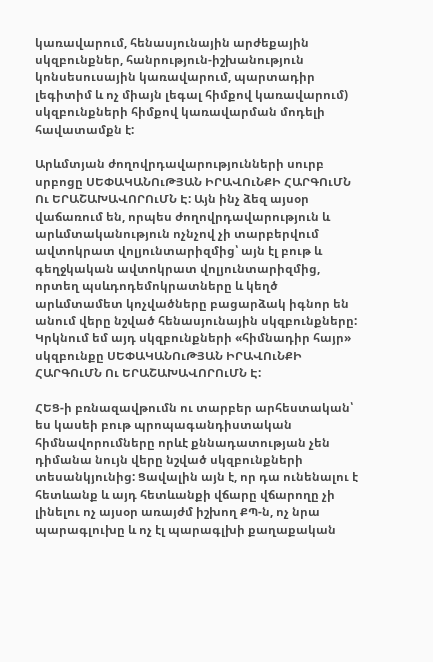կառավարում, հենասյունային արժեքային սկզբունքներ, հանրություն-իշխանություն կոնսեսուսային կառավարում, պարտադիր լեգիտիմ և ոչ միայն լեգալ հիմքով կառավարում) սկզբունքների հիմքով կառավարման մոդելի հավատամքն է:

Արևմտյան ժողովրդավարությունների սուրբ սրբոցը ՍԵՓԱԿԱՆՈւԹՅԱՆ ԻՐԱՎՈւՆՔԻ ՀԱՐԳՈւՄՆ Ու ԵՐԱՇԱԽԱՎՈՐՈւՄՆ Է: Այն ինչ ձեզ այսօր վաճառում են, որպես ժողովրդավարություն և արևմտականություն ոչնչով չի տարբերվում ավտոկրատ վոլյունտարիզմից՝ այն էլ բութ և գեղջկական ավտոկրատ վոլյունտարիզմից, որտեղ պսևդոդեմոկրատները և կեղծ արևմտամետ կոչվածները բացարձակ իգնոր են անում վերը նշված հենասյունային սկզբունքները: Կրկնում եմ այդ սկզբունքների «հիմնադիր հայր» սկզբունքը ՍԵՓԱԿԱՆՈւԹՅԱՆ ԻՐԱՎՈւՆՔԻ ՀԱՐԳՈւՄՆ Ու ԵՐԱՇԱԽԱՎՈՐՈւՄՆ Է:

ՀԵՑ-ի բռնազավթումն ու տարբեր արհեստական՝ ես կասեի բութ պրոպագանդիստական հիմնավորումները որևէ քննադատության չեն դիմանա նույն վերը նշված սկզբունքների տեսանկյունից: Ցավալին այն է, որ դա ունենալու է հետևանք և այդ հետևանքի վճարը վճարողը չի լինելու ոչ այսօր առայժմ իշխող ՔՊ-ն, ոչ նրա պարագլուխը և ոչ էլ պարագլխի քաղաքական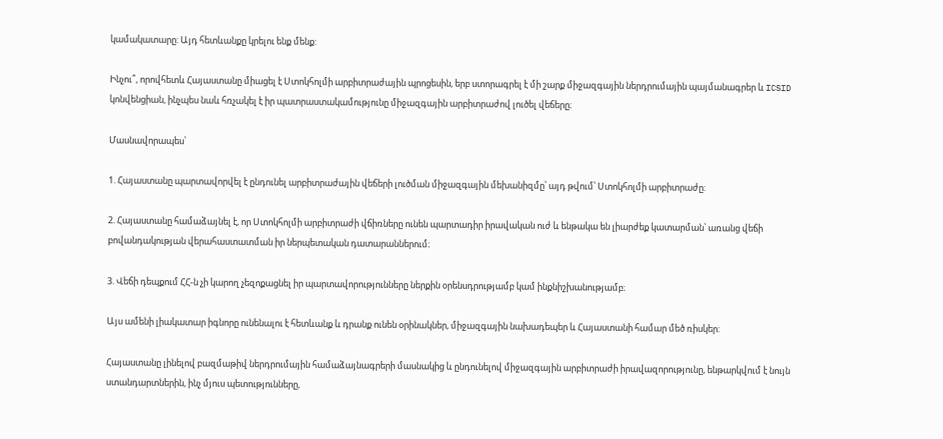կամակատարը: Այդ հետևանքը կրելու ենք մենք:

Ինչու՞, որովհետև Հայաստանը միացել է Ստոկհոլմի արբիտրաժային պրոցեսին, երբ ստորագրել է մի շարք միջազգային ներդրումային պայմանագրեր և ICSID կոնվենցիան, ինչպես նաև հռչակել է իր պատրաստակամությունը միջազգային արբիտրաժով լուծել վեճերը։

Մասնավորապես՝

1. Հայաստանը պարտավորվել է ընդունել արբիտրաժային վեճերի լուծման միջազգային մեխանիզմը՝ այդ թվում՝ Ստոկհոլմի արբիտրաժը:

2. Հայաստանը համաձայնել է, որ Ստոկհոլմի արբիտրաժի վճիռները ունեն պարտադիր իրավական ուժ և ենթակա են լիարժեք կատարման՝ առանց վեճի բովանդակության վերահաստատման իր ներպետական դատարաններում։

3. Վեճի դեպքում ՀՀ-ն չի կարող չեզոքացնել իր պարտավորությունները ներքին օրենսդրությամբ կամ ինքնիշխանությամբ։

Այս ամենի լիակատար իգնորը ունենալու է հետևանք և դրանք ունեն օրինակներ, միջազգային նախադեպեր և Հայաստանի համար մեծ ռիսկեր:

Հայաստանը լինելով բազմաթիվ ներդրումային համաձայնագրերի մասնակից և ընդունելով միջազգային արբիտրաժի իրավազորությունը, ենթարկվում է նույն ստանդարտներին, ինչ մյուս պետությունները,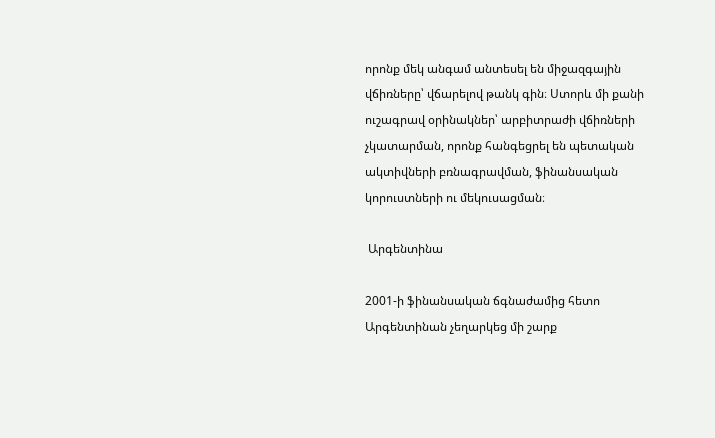որոնք մեկ անգամ անտեսել են միջազգային վճիռները՝ վճարելով թանկ գին։ Ստորև մի քանի ուշագրավ օրինակներ՝ արբիտրաժի վճիռների չկատարման, որոնք հանգեցրել են պետական ակտիվների բռնագրավման, ֆինանսական կորուստների ու մեկուսացման։

 Արգենտինա

2001-ի ֆինանսական ճգնաժամից հետո Արգենտինան չեղարկեց մի շարք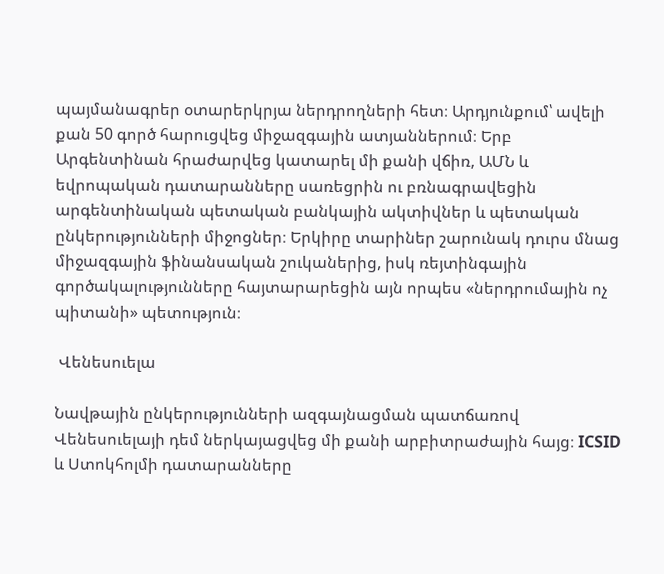պայմանագրեր օտարերկրյա ներդրողների հետ։ Արդյունքում՝ ավելի քան 50 գործ հարուցվեց միջազգային ատյաններում։ Երբ Արգենտինան հրաժարվեց կատարել մի քանի վճիռ, ԱՄՆ և եվրոպական դատարանները սառեցրին ու բռնագրավեցին արգենտինական պետական բանկային ակտիվներ և պետական ընկերությունների միջոցներ։ Երկիրը տարիներ շարունակ դուրս մնաց միջազգային ֆինանսական շուկաներից, իսկ ռեյտինգային գործակալությունները հայտարարեցին այն որպես «ներդրումային ոչ պիտանի» պետություն։

 Վենեսուելա

Նավթային ընկերությունների ազգայնացման պատճառով Վենեսուելայի դեմ ներկայացվեց մի քանի արբիտրաժային հայց։ ICSID և Ստոկհոլմի դատարանները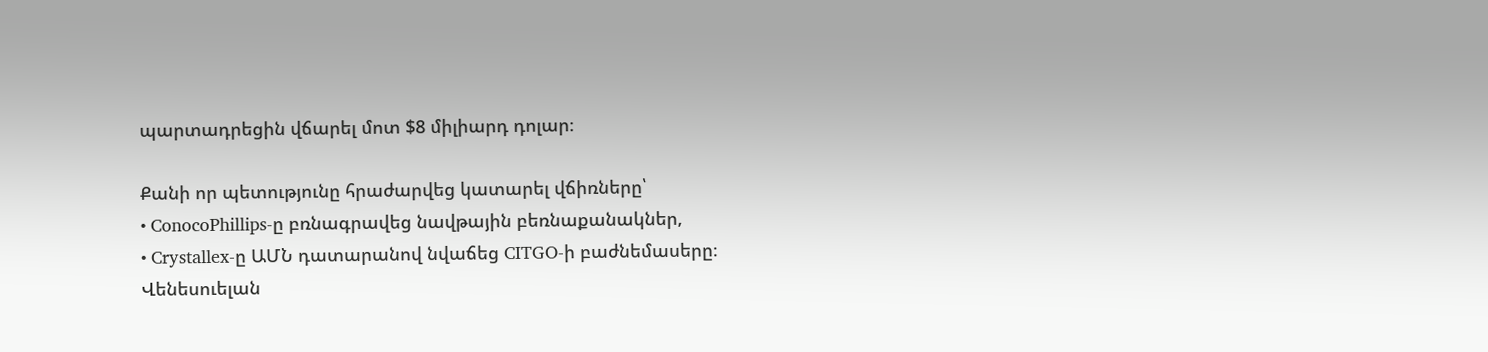պարտադրեցին վճարել մոտ $8 միլիարդ դոլար։

Քանի որ պետությունը հրաժարվեց կատարել վճիռները՝
• ConocoPhillips-ը բռնագրավեց նավթային բեռնաքանակներ,
• Crystallex-ը ԱՄՆ դատարանով նվաճեց CITGO-ի բաժնեմասերը։
Վենեսուելան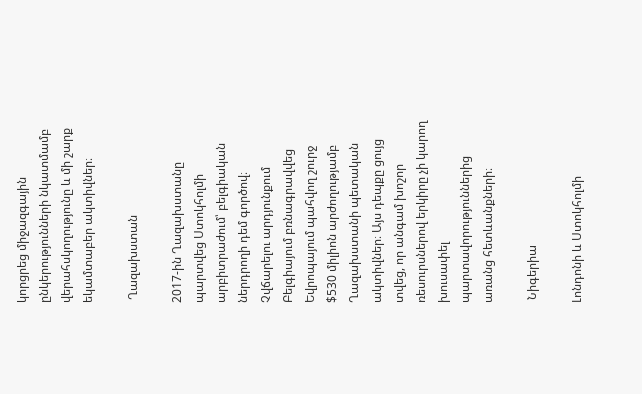կորցրեց միջազգային ընկերությունների նկատմամբ վերահսկողությունը և մի շարք եկամտաբեր ակտիվներ։

 Ղազախստան

2017-ին Ղազախստանը պարտվեց Ստոկհոլմի արբիտրաժում՝ բելգիական ներդրողի դեմ գործով։ Չվճարելու արդյունքում Բելգիայում բռնագրավվեց Եվրոպայում պահվող շուրջ $530 միլիոն արժողությամբ Ղազախստանի պետական ակտիվներ։ Այս դեպքը ցույց տվեց, որ անգամ խոշոր ռեսուրսներով երկիրը չի կարող խուսափել պարտավորություններից առանց հետևանքների։

 Նիգերիա

Լոնդոնի և Ստոկհոլմի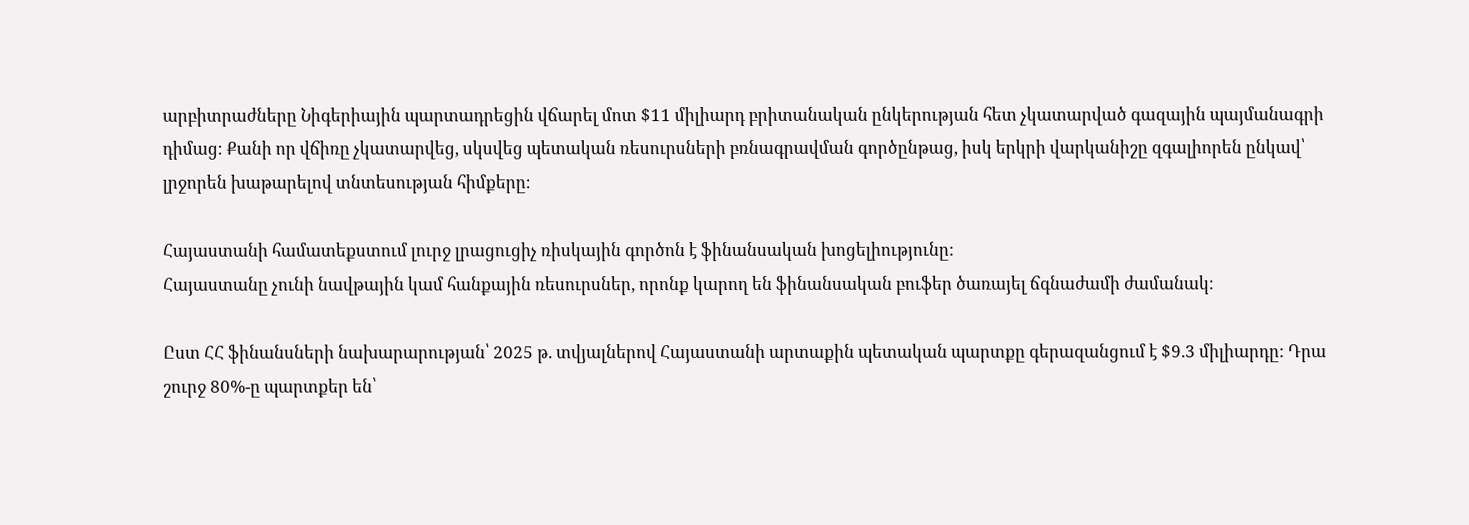արբիտրաժները Նիգերիային պարտադրեցին վճարել մոտ $11 միլիարդ բրիտանական ընկերության հետ չկատարված գազային պայմանագրի դիմաց։ Քանի որ վճիռը չկատարվեց, սկսվեց պետական ռեսուրսների բռնագրավման գործընթաց, իսկ երկրի վարկանիշը զգալիորեն ընկավ՝ լրջորեն խաթարելով տնտեսության հիմքերը։

Հայաստանի համատեքստում լուրջ լրացուցիչ ռիսկային գործոն է ֆինանսական խոցելիությունը:
Հայաստանը չունի նավթային կամ հանքային ռեսուրսներ, որոնք կարող են ֆինանսական բուֆեր ծառայել ճգնաժամի ժամանակ։

Ըստ ՀՀ ֆինանսների նախարարության՝ 2025 թ. տվյալներով Հայաստանի արտաքին պետական պարտքը գերազանցում է $9.3 միլիարդը: Դրա շուրջ 80%-ը պարտքեր են՝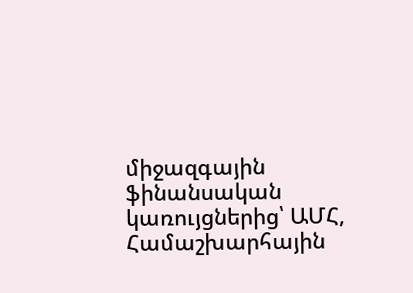միջազգային ֆինանսական կառույցներից՝ ԱՄՀ, Համաշխարհային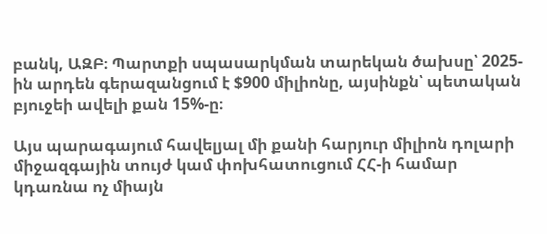բանկ, ԱԶԲ։ Պարտքի սպասարկման տարեկան ծախսը՝ 2025-ին արդեն գերազանցում է $900 միլիոնը, այսինքն՝ պետական բյուջեի ավելի քան 15%-ը։

Այս պարագայում հավելյալ մի քանի հարյուր միլիոն դոլարի միջազգային տույժ կամ փոխհատուցում ՀՀ-ի համար կդառնա ոչ միայն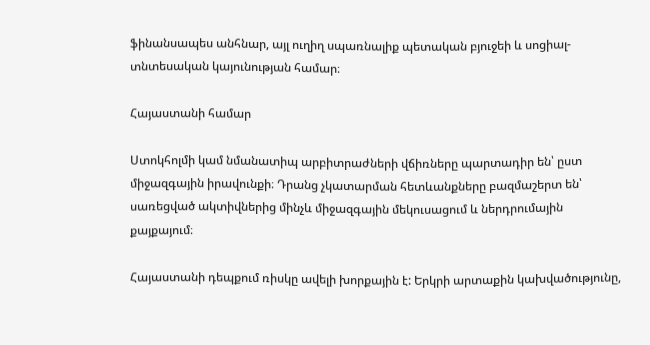ֆինանսապես անհնար, այլ ուղիղ սպառնալիք պետական բյուջեի և սոցիալ-տնտեսական կայունության համար։

Հայաստանի համար

Ստոկհոլմի կամ նմանատիպ արբիտրաժների վճիռները պարտադիր են՝ ըստ միջազգային իրավունքի։ Դրանց չկատարման հետևանքները բազմաշերտ են՝ սառեցված ակտիվներից մինչև միջազգային մեկուսացում և ներդրումային քայքայում։

Հայաստանի դեպքում ռիսկը ավելի խորքային է: Երկրի արտաքին կախվածությունը,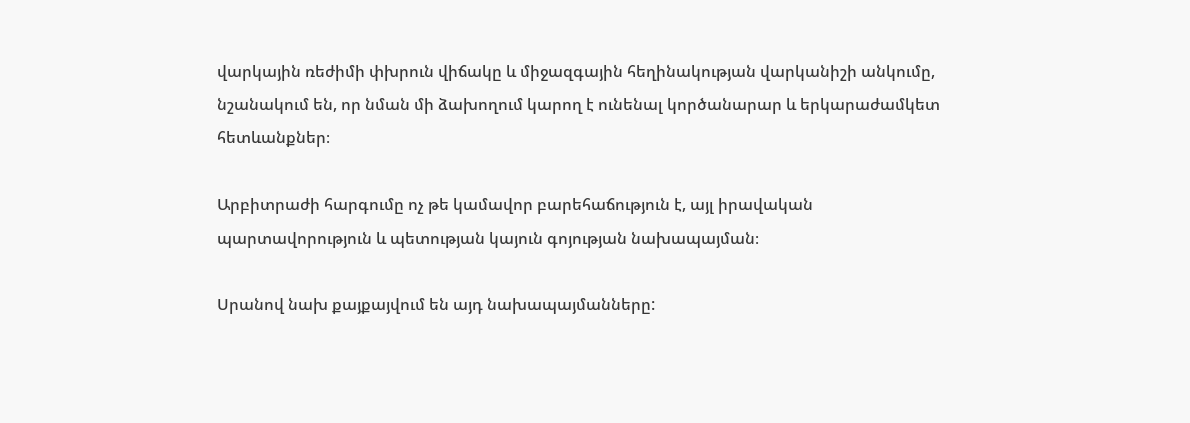վարկային ռեժիմի փխրուն վիճակը և միջազգային հեղինակության վարկանիշի անկումը, նշանակում են, որ նման մի ձախողում կարող է ունենալ կործանարար և երկարաժամկետ հետևանքներ։

Արբիտրաժի հարգումը ոչ թե կամավոր բարեհաճություն է, այլ իրավական պարտավորություն և պետության կայուն գոյության նախապայման։

Սրանով նախ քայքայվում են այդ նախապայմանները: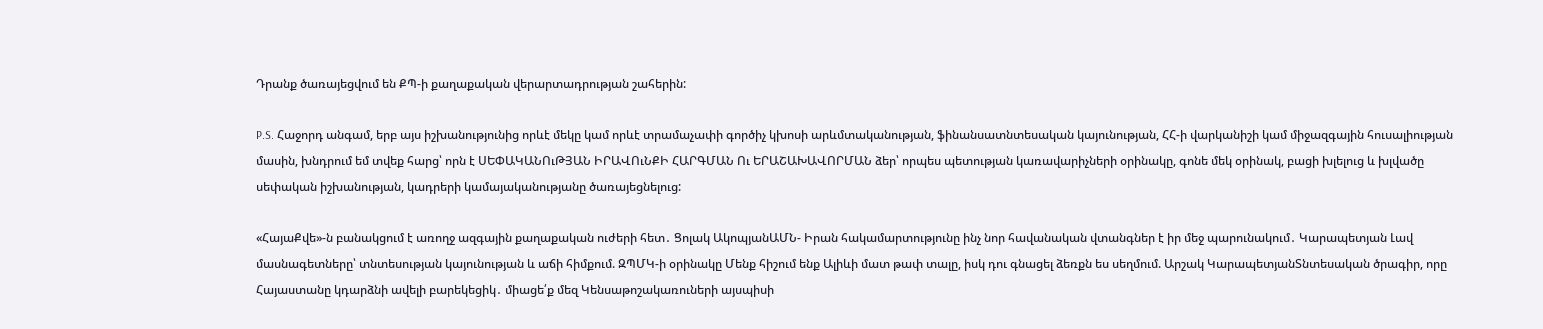Դրանք ծառայեցվում են ՔՊ-ի քաղաքական վերարտադրության շահերին:

P.S. Հաջորդ անգամ, երբ այս իշխանությունից որևէ մեկը կամ որևէ տրամաչափի գործիչ կխոսի արևմտականության, ֆինանսատնտեսական կայունության, ՀՀ-ի վարկանիշի կամ միջազգային հուսալիության մասին, խնդրում եմ տվեք հարց՝ որն է ՍԵՓԱԿԱՆՈւԹՅԱՆ ԻՐԱՎՈւՆՔԻ ՀԱՐԳՄԱՆ Ու ԵՐԱՇԱԽԱՎՈՐՄԱՆ ձեր՝ որպես պետության կառավարիչների օրինակը, գոնե մեկ օրինակ, բացի խլելուց և խլվածը սեփական իշխանության, կադրերի կամայականությանը ծառայեցնելուց:

«ՀայաՔվե»-ն բանակցում է առողջ ազգային քաղաքական ուժերի հետ․ Ցոլակ ԱկոպյանԱՄՆ- Իրան հակամարտությունը ինչ նոր հավանական վտանգներ է իր մեջ պարունակում․ Կարապետյան Լավ մասնագետները՝ տնտեսության կայունության և աճի հիմքում. ԶՊՄԿ-ի օրինակը Մենք հիշում ենք Ալիևի մատ թափ տալը, իսկ դու գնացել ձեռքն ես սեղմում. Արշակ ԿարապետյանՏնտեսական ծրագիր, որը Հայաստանը կդարձնի ավելի բարեկեցիկ․ միացե՛ք մեզ Կենսաթոշակառուների այսպիսի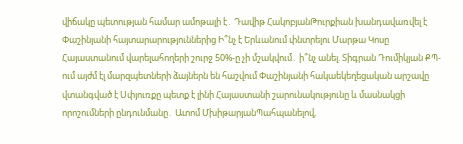վիճակը պետության համար ամոթալի է․ Դավիթ ՀակոբյանԹուրքիան խանդավառվել է Փաշինյանի հայտարարություններից Ի՞նչ է Երևանում փնտրելու Մարթա Կոսը Հայաստանում վարելահողերի շուրջ 50%-ը չի մշակվում․ ի՞նչ անել. Տիգրան Դումիկյան ՔՊ-ում այժմ էլ մարզպետների ձայներն են հաշվում Փաշինյանի հակաեկեղեցական արշավը վտանգված է Սփյուռքը պետք է լինի Հայաստանի շարունակությունը և մասնակցի որոշումների ընդունմանը․ Ատոմ ՄխիթարյանՊահպանելով,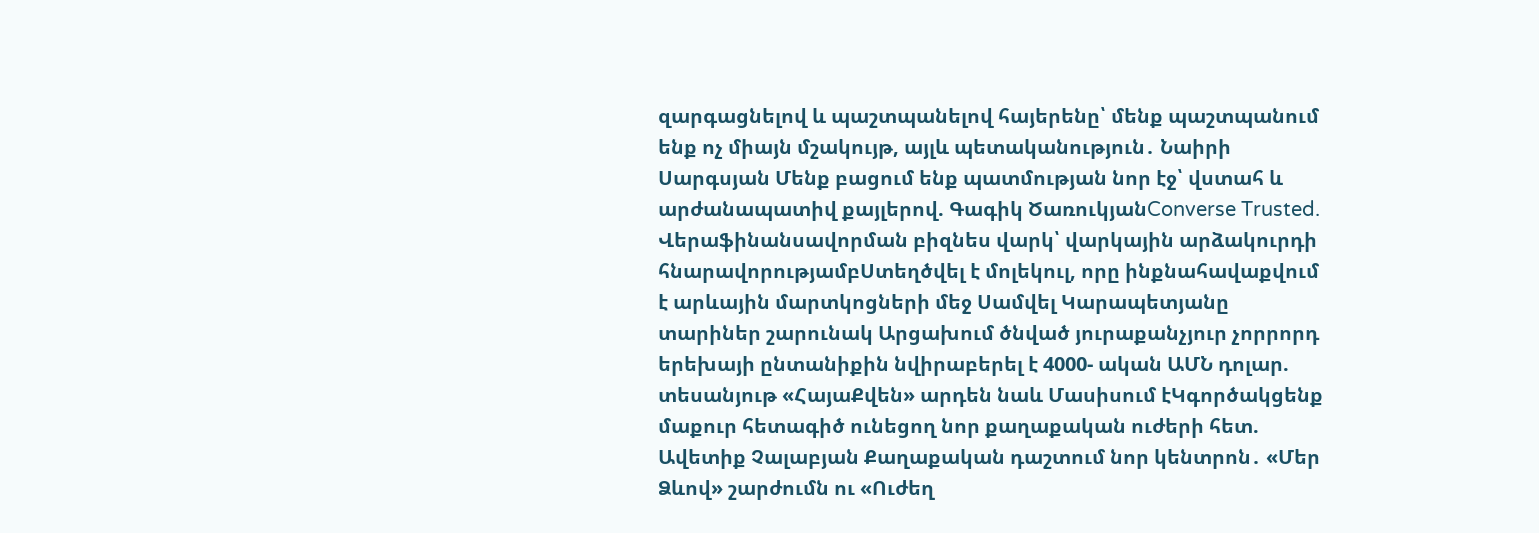զարգացնելով և պաշտպանելով հայերենը՝ մենք պաշտպանում ենք ոչ միայն մշակույթ, այլև պետականություն․ Նաիրի Սարգսյան Մենք բացում ենք պատմության նոր էջ՝ վստահ և արժանապատիվ քայլերով. Գագիկ ԾառուկյանConverse Trusted. Վերաֆինանսավորման բիզնես վարկ՝ վարկային արձակուրդի հնարավորությամբՍտեղծվել է մոլեկուլ, որը ինքնահավաքվում է արևային մարտկոցների մեջ Սամվել Կարապետյանը տարիներ շարունակ Արցախում ծնված յուրաքանչյուր չորրորդ երեխայի ընտանիքին նվիրաբերել է 4000- ական ԱՄՆ դոլար. տեսանյութ «ՀայաՔվեն» արդեն նաև Մասիսում էԿգործակցենք մաքուր հետագիծ ունեցող նոր քաղաքական ուժերի հետ. Ավետիք Չալաբյան Քաղաքական դաշտում նոր կենտրոն․ «Մեր Ձևով» շարժումն ու «Ուժեղ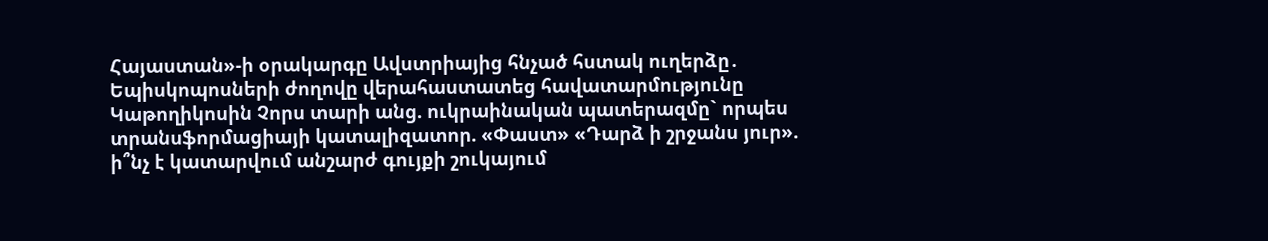Հայաստան»-ի օրակարգը Ավստրիայից հնչած հստակ ուղերձը․ Եպիսկոպոսների ժողովը վերահաստատեց հավատարմությունը Կաթողիկոսին Չորս տարի անց. ուկրաինական պատերազմը` որպես տրանսֆորմացիայի կատալիզատոր. «Փաստ» «Դարձ ի շրջանս յուր». ի՞նչ է կատարվում անշարժ գույքի շուկայում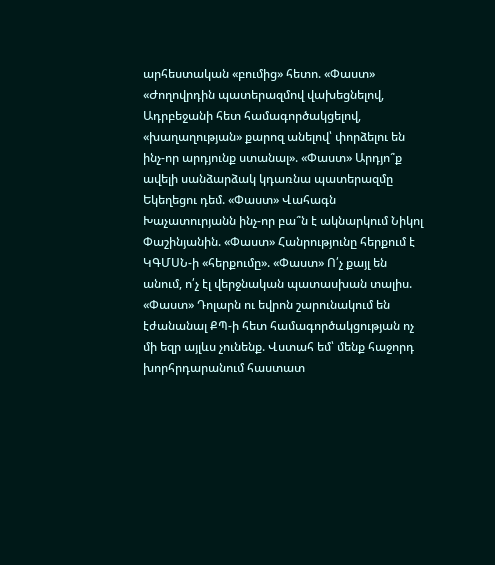արհեստական «բումից» հետո. «Փաստ» «Ժողովրդին պատերազմով վախեցնելով, Ադրբեջանի հետ համագործակցելով, «խաղաղության» քարոզ անելով՝ փորձելու են ինչ-որ արդյունք ստանալ». «Փաստ» Արդյո՞ք ավելի սանձարձակ կդառնա պատերազմը Եկեղեցու դեմ. «Փաստ» Վահագն Խաչատուրյանն ինչ-որ բա՞ն է ակնարկում Նիկոլ Փաշինյանին. «Փաստ» Հանրությունը հերքում է ԿԳՄՍՆ-ի «հերքումը». «Փաստ» Ո՛չ քայլ են անում, ո՛չ էլ վերջնական պատասխան տալիս. «Փաստ» Դոլարն ու եվրոն շարունակում են էժանանալ ՔՊ-ի հետ համագործակցության ոչ մի եզր այլևս չունենք. Վստահ եմ՝ մենք հաջորդ խորհրդարանում հաստատ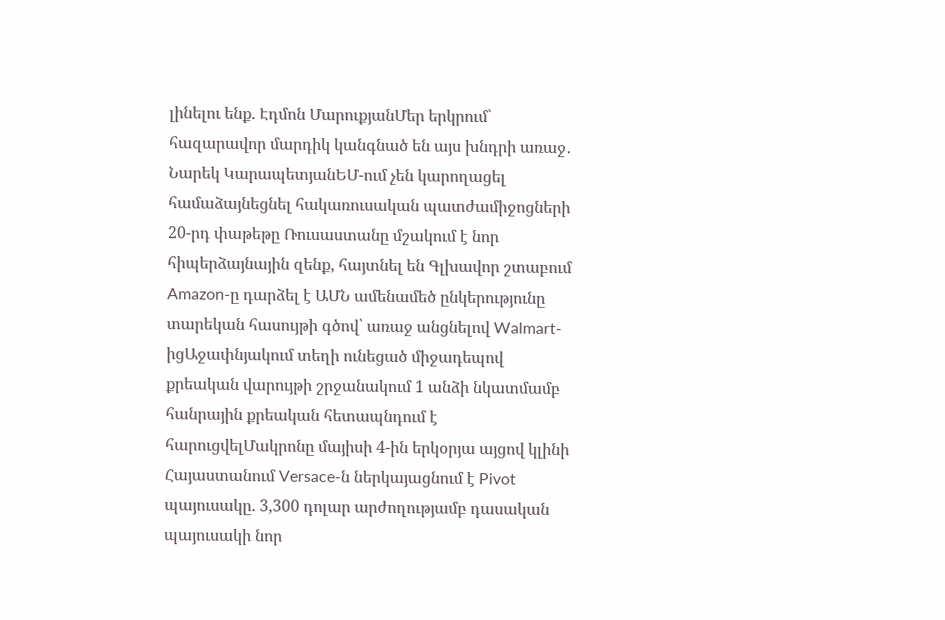լինելու ենք. Էդմոն ՄարուքյանՄեր երկրում՝ հազարավոր մարդիկ կանգնած են այս խնդրի առաջ․ Նարեկ ԿարապետյանԵՄ-ում չեն կարողացել համաձայնեցնել հակառուսական պատժամիջոցների 20-րդ փաթեթը Ռուսաստանը մշակում է նոր հիպերձայնային զենք, հայտնել են Գլխավոր շտաբում Amazon-ը դարձել է ԱՄՆ ամենամեծ ընկերությունը տարեկան հասույթի գծով՝ առաջ անցնելով Walmart-իցԱջափնյակում տեղի ունեցած միջադեպով քրեական վարույթի շրջանակում 1 անձի նկատմամբ հանրային քրեական հետապնդում է հարուցվելՄակրոնը մայիսի 4-ին երկօրյա այցով կլինի Հայաստանում Versace-ն ներկայացնում է Pivot պայուսակը. 3,300 դոլար արժողությամբ դասական պայուսակի նոր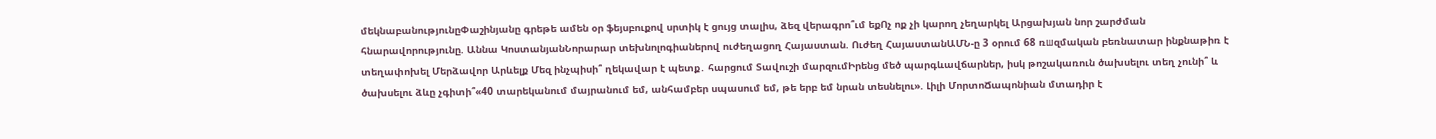մեկնաբանությունըՓաշինյանը գրեթե ամեն օր ֆեյսբուքով սրտիկ է ցույց տալիս, ձեզ վերագրո՞ւմ եքՈչ ոք չի կարող չեղարկել Արցախյան նոր շարժման հնարավորությունը. Աննա ԿոստանյանՆորարար տեխնոլոգիաներով ուժեղացող Հայաստան. Ուժեղ ՀայաստանԱՄՆ-ը 3 օրում 68 ռшզմական բեռնատար ինքնաթիռ է տեղափոխել Մերձավոր Արևելք Մեզ ինչպիսի՞ ղեկավար է պետք․ հարցում Տավուշի մարզումԻրենց մեծ պարգևավճարներ, իսկ թոշակառուն ծախսելու տեղ չունի՞ և ծախսելու ձևը չգիտի՞«40 տարեկանում մայրանում եմ, անհամբեր սպասում եմ, թե երբ եմ նրան տեսնելու». Լիլի ՄորտոՃապոնիան մտադիր է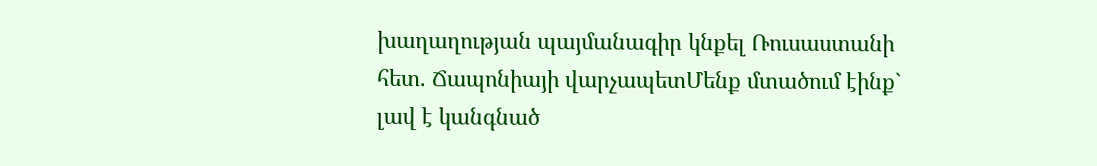խաղաղության պայմանագիր կնքել Ռուսաստանի հետ. Ճապոնիայի վարչապետՄենք մտածում էինք` լավ է կանգնած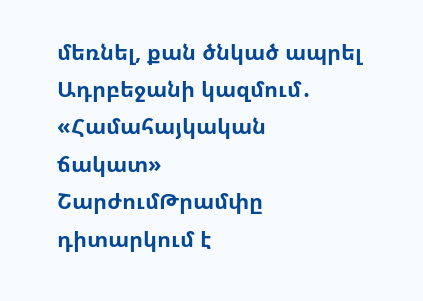մեռնել, քան ծնկած ապրել Ադրբեջանի կազմում․ «Համահայկական ճակատ» ՇարժումԹրամփը դիտարկում է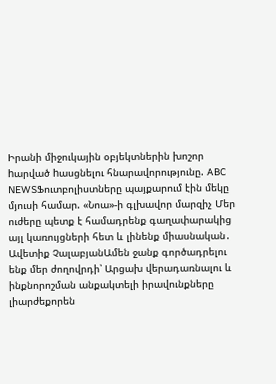Իրանի միջուկային օբյեկտներին խոշոր hարված hասցնելու հնարավորությունը. ABC NEWSՖուտբոլիստները պայքարում էին մեկը մյուսի համար. «Նոա»-ի գլխավոր մարզիչ Մեր ուժերը պետք է համադրենք գաղափարակից այլ կառույցների հետ և լինենք միասնական․ Ավետիք ՉալաբյանԱմեն ջանք գործադրելու ենք մեր ժողովրդի՝ Արցախ վերադառնալու և ինքնորոշման անքակտելի իրավունքները լիարժեքորեն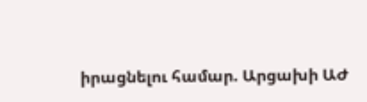իրացնելու համար. Արցախի ԱԺ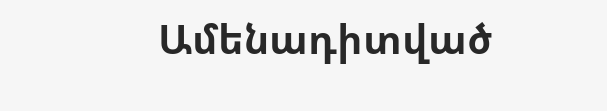Ամենադիտված